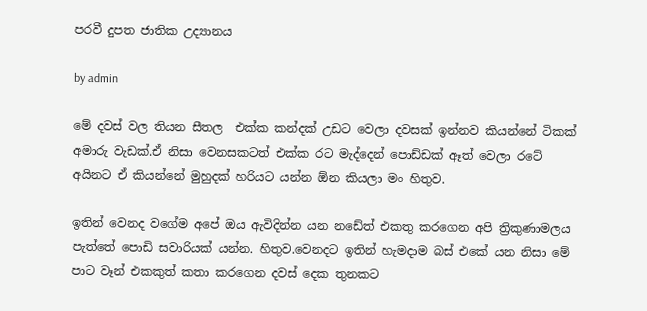පරවී දුපත ජාතික උද්‍යානය

by admin

මේ දවස් වල තියන සීතල  එක්ක කන්දක් උඩට වෙලා දවසක් ඉන්නව කියන්නේ ටිකක් අමාරු වැඩක්.ඒ නිසා වෙනසකටත් එක්ක රට මැද්දෙන් පොඩ්ඩක් ඈත් වෙලා රටේ අයිනට ඒ කියන්නේ මුහුදක් හරියට යන්න ඕන කියලා මං හිතුව.

ඉතින් වෙනද වගේම අපේ ඔය ඇවිදින්න යන නඩේත් එකතු කරගෙන අපි ත්‍රිකුණාමලය පැත්තේ පොඩි සවාරියක් යන්න. හිතුව.වෙනදට ඉතින් හැමදාම බස් එකේ යන නිසා මේ පාට වෑන් එකකුත් කතා කරගෙන දවස් දෙක තුනකට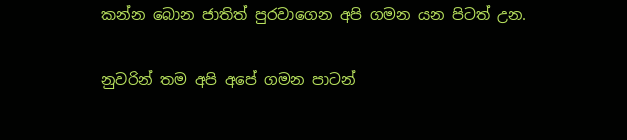කන්න බොන ජාතිත් පුරවාගෙන අපි ගමන යන පිටත් උන.

නුවරින් තම අපි අපේ ගමන පාටන්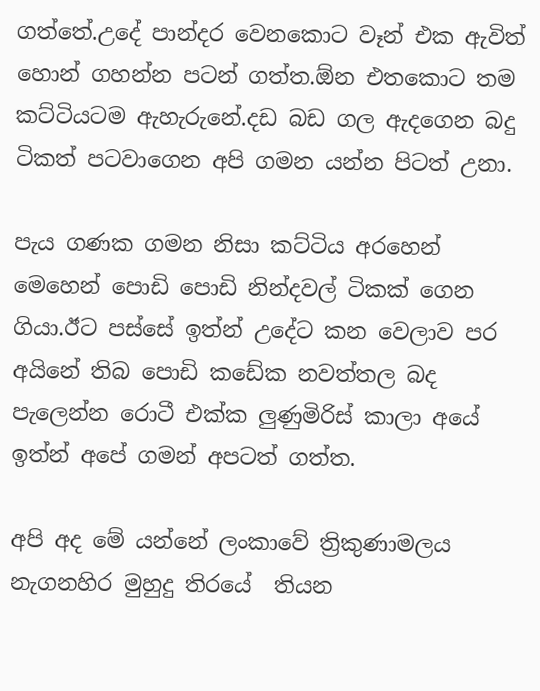ගත්තේ.උදේ පාන්දර වෙනකොට වෑන් එක ඇවිත් හොන් ගහන්න පටන් ගත්ත.ඕන එතකොට තම කට්ටියටම ඇහැරුනේ.දඩ බඩ ගල ඇදගෙන බදු ටිකත් පටවාගෙන අපි ගමන යන්න පිටත් උනා.

පැය ගණක ගමන නිසා කට්ටිය අරහෙන් මෙහෙන් පොඩි පොඩි නින්දවල් ටිකක් ගෙන ගියා.ඊට පස්සේ ඉත්න් උදේට කන වෙලාව පර අයිනේ තිබ පොඩි කඩේක නවත්තල බද පැලෙන්න රොටී එක්ක ලුණුමිරිස් කාලා අයේ ඉත්න් අපේ ගමන් අපටත් ගත්ත.

අපි අද මේ යන්නේ ලංකාවේ ත්‍රිකුණාමලය නැගනහිර මුහුදු තිරයේ  තියන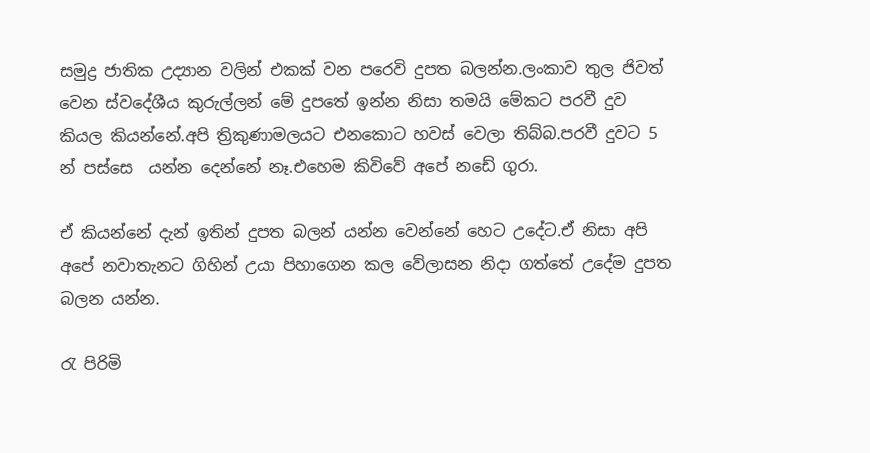සමුද්‍ර ජාතික උද්‍යාන වලින් එකක් වන පරෙවි දුපත බලන්න.ලංකාව තුල ජිවත් වෙන ස්වදේශීය කුරුල්ලන් මේ දුපතේ ඉන්න නිසා තමයි මේකට පරවී දුව කියල කියන්නේ.අපි ත්‍රිකුණාමලයට එනකොට හවස් වෙලා තිබ්බ.පරවී දුවට 5 න් පස්සෙ  යන්න දෙන්නේ නෑ.එහෙම කිවිවේ අපේ නඩේ ගුරා.

ඒ කියන්නේ දැන් ඉතින් දුපත බලන් යන්න වෙන්නේ හෙට උදේට.ඒ නිසා අපි අපේ නවාතැනට ගිහින් උයා පිහාගෙන කල වේලාසන නිදා ගත්තේ උදේම දුපත බලන යන්න.

රැ පිරිමි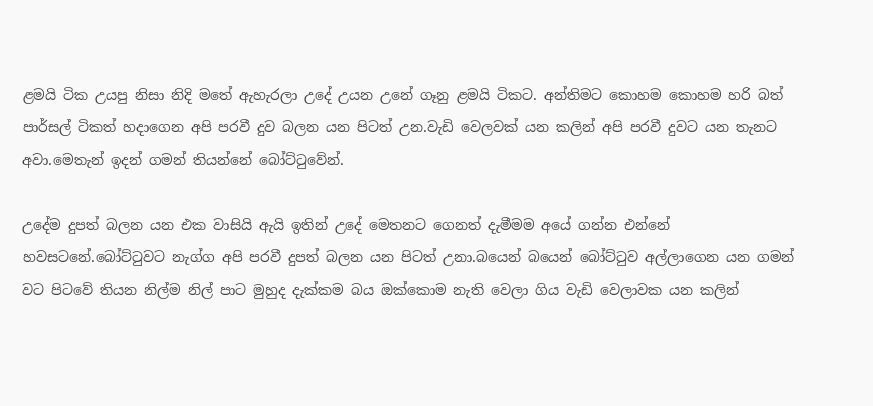ළමයි ටික උයපු නිසා නිදි මතේ ඇහැරලා උදේ උයන උනේ ගෑනු ළමයි ටිකට. අන්තිමට කොහම කොහම හරි බත් පාර්සල් ටිකත් හදාගෙන අපි පරවී දුව බලන යන පිටත් උන.වැඩි වෙලවක් යන කලින් අපි පරවී දුවට යන තැනට අවා.මෙතැන් ඉදන් ගමන් තියන්නේ බෝට්ටුවේන්.

උදේම දුපත් බලන යන එක වාසියි ඇයි ඉතින් උදේ මෙතනට ගෙනත් දැමීමම අයේ ගන්න එන්නේ හවසටනේ.බෝට්ටුවට නැග්ග අපි පරවී දුපත් බලන යන පිටත් උනා.බයෙන් බයෙන් බෝට්ටුව අල්ලාගෙන යන ගමන් වට පිටවේ තියන නිල්ම නිල් පාට මුහුද දැක්කම බය ඔක්කොම නැති වෙලා ගිය වැඩි වෙලාවක යන කලින්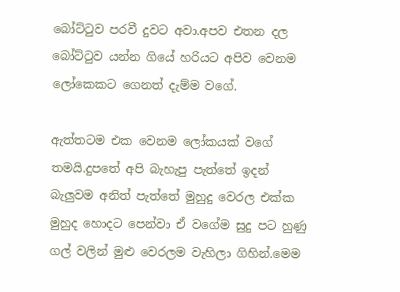බෝට්ටුව පරවී දුවට අවා.අපව එතන දල බෝට්ටුව යන්න ගියේ හරියට අපිව වෙනම ලෝකෙකට ගෙනත් දැම්ම වගේ.

ඇත්තටම එක වෙනම ලෝකයක් වගේ තමයි.දුපතේ අපි බැහැපු පැත්තේ ඉදන් බැලුවම අනිත් පැත්තේ මුහුදු වෙරල එක්ක මුහුද හොදට පෙන්වා ඒ වගේම සුදු පට හුණු ගල් වලින් මුළු වෙරලම වැහිලා ගිහින්.මෙම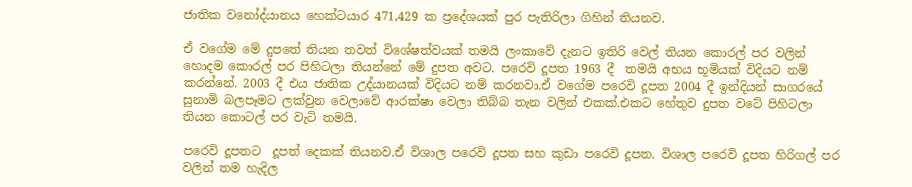ජාතික වනෝද්යානය හෙක්ටයාර 471,429 ක ප්‍රදේශයක් පුර පැතිරිලා ගිහින් තියනව.

ඒ වගේම මේ දුපතේ තියන තවත් විශේෂත්වයක් තමයි ලංකාවේ දැනට ඉතිරි වෙල් තියන කොරල් පර වලින් හොදම කොරල් පර පිහිටලා තියන්නේ මේ දුපත අවට. පරෙවි දූපත 1963 දී  තමයි අභය භූමියක් විදියට නම් කරන්නේ. 2003 දී එය ජාතික උද්යානයක් විදියට නම් කරනවා.ඒ වගේම පරෙවි දූපත 2004 දී ඉන්දියන් සාගරයේ සුනාමි බලපෑමට ලක්වුන වෙලාවේ ආරක්ෂා වෙලා තිබ්බ තැන වලින් එකක්.එකට හේතුව දුපත වටේ පිහිටලා තියන කොටල් පර වැටි තමයි.

පරෙවි දූපතට  දූපත් දෙකක් තියනව.ඒ විශාල පරෙවි දූපත සහ කුඩා පරෙවි දූපත. විශාල පරෙවි දූපත හිරිගල් පර වලින් තම හැදිල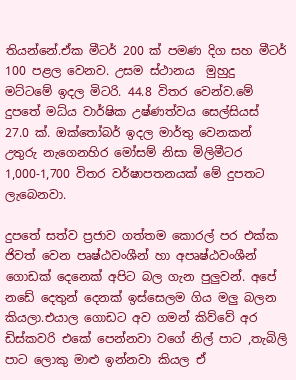තියන්නේ.ඒක මීටර් 200 ක් පමණ දිග සහ මීටර් 100 පළල වෙනව. උසම ස්ථානය  මුහුදු මට්ටමේ ඉදල මිටරි. 44.8 විතර වෙන්ව.මේ දුපතේ මධ්ය වාර්ෂික උෂ්ණත්වය සෙල්සියස් 27.0 ක්. ඔක්තෝබර් ඉදල මාර්තු වෙනකන් උතුරු නැගෙනහිර මෝසම් නිසා මිලිමීටර 1,000-1,700 විතර වර්ෂාපතනයක් මේ දුපතට ලැබෙනවා.

දුපතේ සත්ව ප්‍රජාව ගත්තම කොරල් පර එක්ක ජිවත් වෙන පෘෂ්ඨවංශීන් හා අපෘෂ්ඨවංශීන් ගොඩක් දෙනෙක් අපිට බල ගැන පුලුවන්. අපේ නඩේ දෙතුන් දෙනක් ඉස්සෙලම ගිය මලු බලන කියලා.එයාල ගොඩට අව ගමන් කිව්වේ අර ඩිස්කවරි එකේ පෙන්නවා වගේ නිල් පාට ,තැබිලි පාට ලොකු මාළු ඉන්නවා කියල ඒ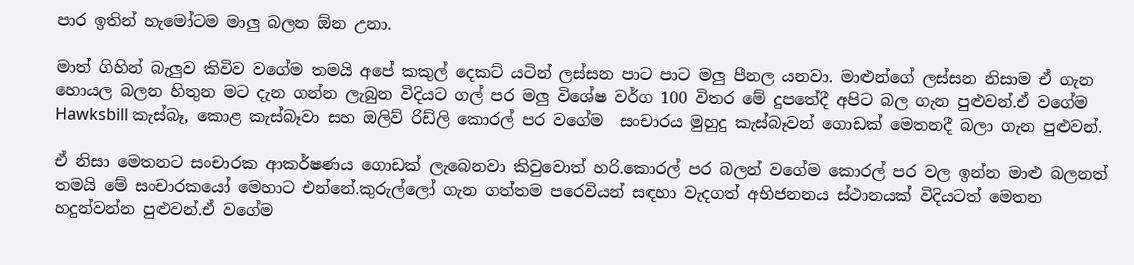පාර ඉතින් හැමෝටම මාලු බලන ඕන උනා.

මාත් ගිහින් බැලුව කිවිව වගේම තමයි අපේ කකුල් දෙකට් යටින් ලස්සන පාට පාට මලු පීනල යනවා. මාළුන්ගේ ලස්සන නිසාම ඒ ගැන හොයල බලන හිතුන මට දැන ගන්න ලැබුන විදියට ගල් පර මලු විශේෂ වර්ග 100 විතර මේ දුපතේදී අපිට බල ගැන පුළුවන්.ඒ වගේම Hawksbill කැස්බෑ, කොළ කැස්බෑවා සහ ඔලිව් රිඩ්ලි කොරල් පර වගේම  සංචාරය මුහුදු කැස්බෑවන් ගොඩක් මෙතනදී බලා ගැන පුළුවන්.

ඒ නිසා මෙතනට සංචාරක ආකර්ෂණය ගොඩක් ලැබෙනවා කිවුවොත් හරි.කොරල් පර බලන් වගේම කොරල් පර වල ඉන්න මාළු බලනත් තමයි මේ සංචාරකයෝ මෙහාට එන්නේ.කුරුල්ලෝ ගැන ගත්තම පරෙවියන් සඳහා වැදගත් අභිජනනය ස්ථානයක් විදියටත් මෙතන හදුන්වන්න පුළුවන්.ඒ වගේම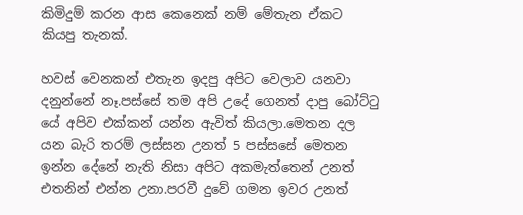කිමිදුම් කරන ආස කෙනෙක් නම් මේතැන ඒකට කියපු තැනක්.

හවස් වෙනකන් එතැන ඉදපු අපිට වෙලාව යනවා දනුන්නේ නෑ.පස්සේ තම අපි උදේ ගෙනත් දාපු බෝට්ටු යේ අපිව එක්කන් යන්න ඇවිත් කියලා.මෙතන දල යන බැරි තරම් ලස්සන උනත් 5 පස්සසේ මෙතන ඉන්න දේනේ නැති නිසා අපිට අකමැත්තෙන් උනත් එතනින් එන්න උනා.පරවී දුවේ ගමන ඉවර උනත්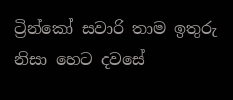ට්‍රින්කෝ සවාරි තාම ඉතුරු නිසා හෙට දවසේ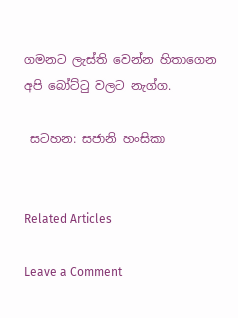ගමනට ලැස්ති වෙන්න හිතාගෙන අපි බෝට්ටු වලට නැග්ග.

 සටහන: සජානි හංසිකා


Related Articles

Leave a Comment